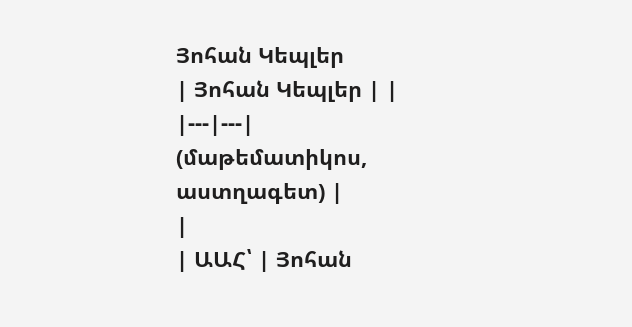Յոհան Կեպլեր
| Յոհան Կեպլեր | |
|---|---|
(մաթեմատիկոս, աստղագետ) |
|
| ԱԱՀ՝ | Յոհան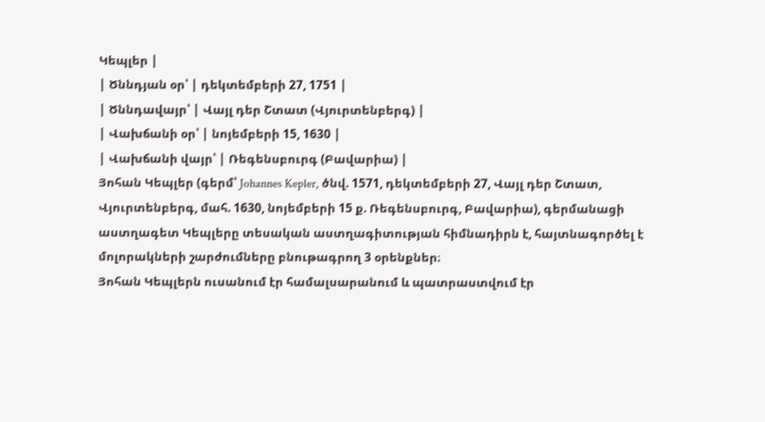Կեպլեր |
| Ծննդյան օր՝ | դեկտեմբերի 27, 1751 |
| Ծննդավայր՝ | Վայլ դեր Շտատ (Վյուրտենբերգ) |
| Վախճանի օր՝ | նոյեմբերի 15, 1630 |
| Վախճանի վայր՝ | Ռեգենսբուրգ (Բավարիա) |
Յոհան Կեպլեր (գերմ՝ Johannes Kepler, ծնվ. 1571, դեկտեմբերի 27, Վայլ դեր Շտատ, Վյուրտենբերգ, մահ. 1630, նոյեմբերի 15 ք. Ռեգենսբուրգ, Բավարիա), գերմանացի աստղագետ Կեպլերը տեսական աստղագիտության հիմնադիրն է, հայտնագործել է մոլորակների շարժումները բնութագրող 3 օրենքներ։
Յոհան Կեպլերն ուսանում էր համալսարանում և պատրաստվում էր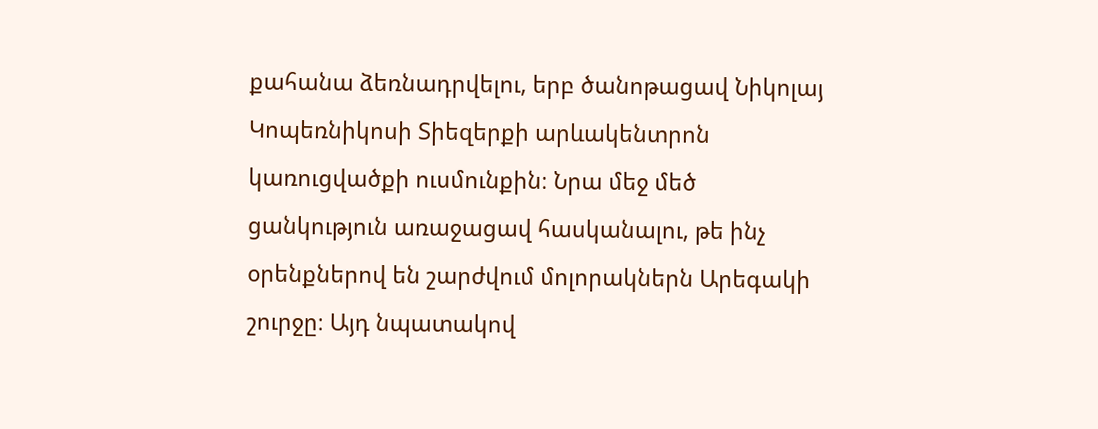քահանա ձեռնադրվելու, երբ ծանոթացավ Նիկոլայ Կոպեռնիկոսի Տիեզերքի արևակենտրոն կառուցվածքի ուսմունքին։ Նրա մեջ մեծ ցանկություն առաջացավ հասկանալու, թե ինչ օրենքներով են շարժվում մոլորակներն Արեգակի շուրջը։ Այդ նպատակով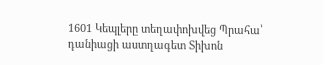1601 Կեպլերը տեղափոխվեց Պրահա՝ դանիացի աստղագետ Տիխոն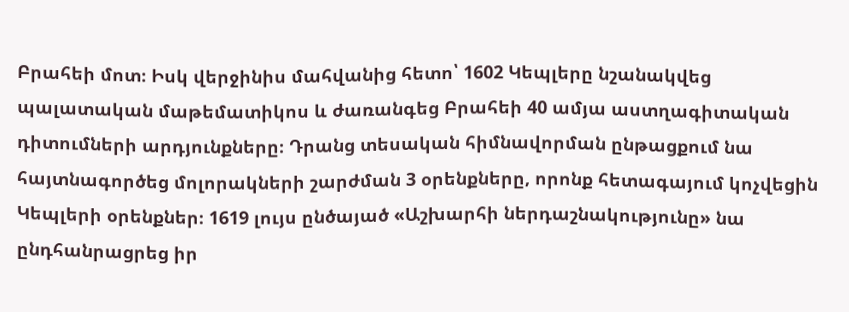Բրահեի մոտ։ Իսկ վերջինիս մահվանից հետո՝ 1602 Կեպլերը նշանակվեց պալատական մաթեմատիկոս և ժառանգեց Բրահեի 40 ամյա աստղագիտական դիտումների արդյունքները։ Դրանց տեսական հիմնավորման ընթացքում նա հայտնագործեց մոլորակների շարժման 3 օրենքները, որոնք հետագայում կոչվեցին Կեպլերի օրենքներ։ 1619 լույս ընծայած «Աշխարհի ներդաշնակությունը» նա ընդհանրացրեց իր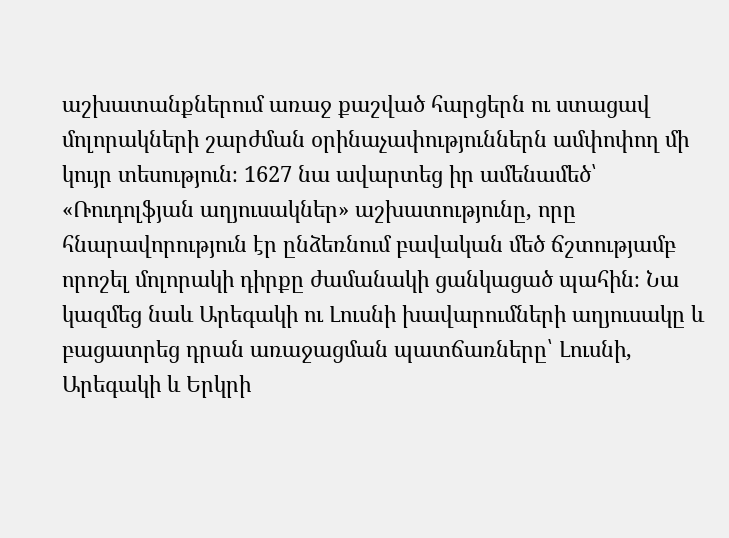աշխատանքներում առաջ քաշված հարցերն ու ստացավ մոլորակների շարժման օրինաչափություններն ամփոփող մի կույր տեսություն։ 1627 նա ավարտեց իր ամենամեծ՝ «Ռուդոլֆյան աղյուսակներ» աշխատությունը, որը հնարավորություն էր ընձեռնում բավական մեծ ճշտությամբ որոշել մոլորակի դիրքը ժամանակի ցանկացած պահին։ Նա կազմեց նաև Արեգակի ու Լուսնի խավարումների աղյուսակը և բացատրեց դրան առաջացման պատճառները՝ Լուսնի, Արեգակի և Երկրի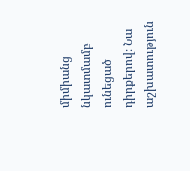միմիանց նկատմամբ ունեցած դիրքերով։ Նա աշխատություն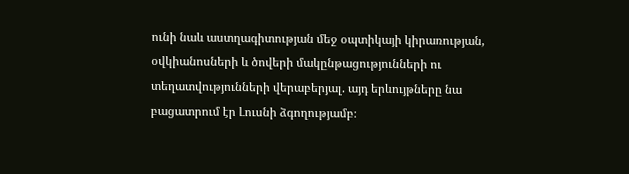ունի նաև աստղագիտության մեջ օպտիկայի կիրառության, օվկիանոսների և ծովերի մակընթացությունների ու տեղատվությունների վերաբերյալ. այդ երևույթները նա բացատրում էր Լուսնի ձգողությամբ։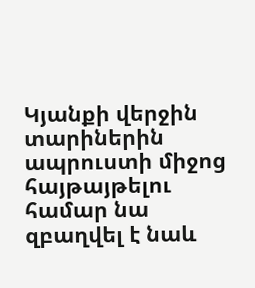Կյանքի վերջին տարիներին ապրուստի միջոց հայթայթելու համար նա զբաղվել է նաև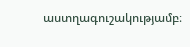աստղագուշակությամբ։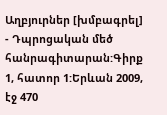Աղբյուրներ [խմբագրել]
- Դպրոցական մեծ հանրագիտարան:Գիրք 1, հատոր 1:Երևան 2009, էջ 470